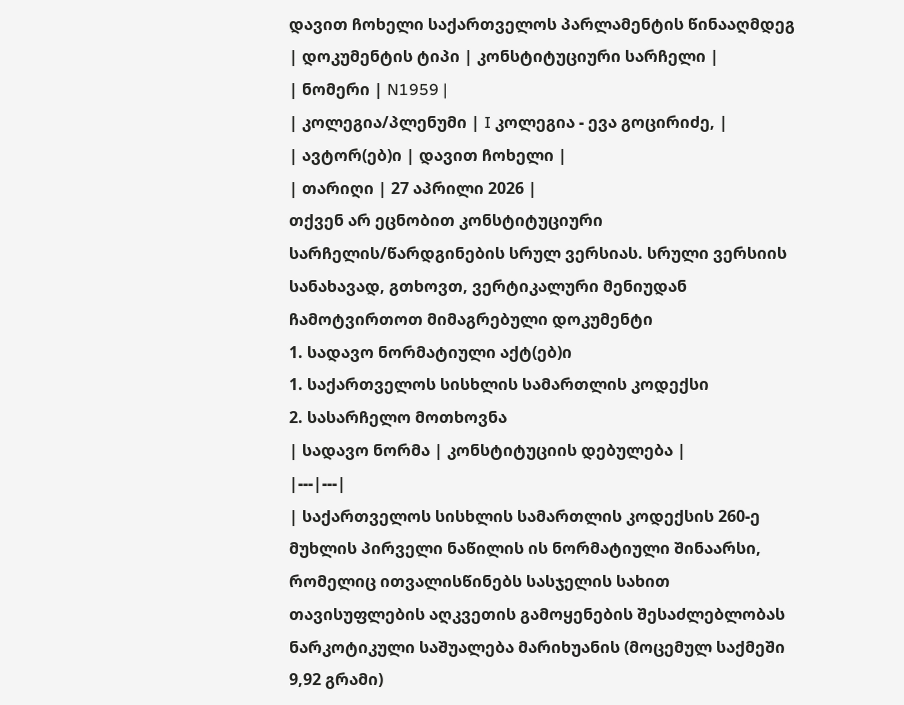დავით ჩოხელი საქართველოს პარლამენტის წინააღმდეგ
| დოკუმენტის ტიპი | კონსტიტუციური სარჩელი |
| ნომერი | N1959 |
| კოლეგია/პლენუმი | I კოლეგია - ევა გოცირიძე, |
| ავტორ(ებ)ი | დავით ჩოხელი |
| თარიღი | 27 აპრილი 2026 |
თქვენ არ ეცნობით კონსტიტუციური სარჩელის/წარდგინების სრულ ვერსიას. სრული ვერსიის სანახავად, გთხოვთ, ვერტიკალური მენიუდან ჩამოტვირთოთ მიმაგრებული დოკუმენტი
1. სადავო ნორმატიული აქტ(ებ)ი
1. საქართველოს სისხლის სამართლის კოდექსი
2. სასარჩელო მოთხოვნა
| სადავო ნორმა | კონსტიტუციის დებულება |
|---|---|
| საქართველოს სისხლის სამართლის კოდექსის 260-ე მუხლის პირველი ნაწილის ის ნორმატიული შინაარსი, რომელიც ითვალისწინებს სასჯელის სახით თავისუფლების აღკვეთის გამოყენების შესაძლებლობას ნარკოტიკული საშუალება მარიხუანის (მოცემულ საქმეში 9,92 გრამი)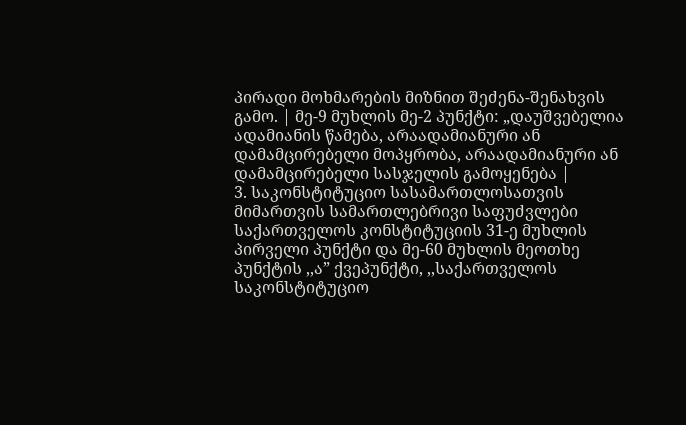პირადი მოხმარების მიზნით შეძენა-შენახვის გამო. | მე-9 მუხლის მე-2 პუნქტი: „დაუშვებელია ადამიანის წამება, არაადამიანური ან დამამცირებელი მოპყრობა, არაადამიანური ან დამამცირებელი სასჯელის გამოყენება |
3. საკონსტიტუციო სასამართლოსათვის მიმართვის სამართლებრივი საფუძვლები
საქართველოს კონსტიტუციის 31-ე მუხლის პირველი პუნქტი და მე-60 მუხლის მეოთხე პუნქტის ,,ა” ქვეპუნქტი, ,,საქართველოს საკონსტიტუციო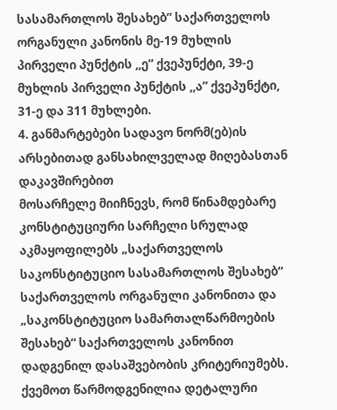სასამართლოს შესახებ” საქართველოს ორგანული კანონის მე-19 მუხლის პირველი პუნქტის ,,ე” ქვეპუნქტი, 39-ე მუხლის პირველი პუნქტის ,,ა” ქვეპუნქტი, 31-ე და 311 მუხლები.
4. განმარტებები სადავო ნორმ(ებ)ის არსებითად განსახილველად მიღებასთან დაკავშირებით
მოსარჩელე მიიჩნევს, რომ წინამდებარე კონსტიტუციური სარჩელი სრულად აკმაყოფილებს „საქართველოს საკონსტიტუციო სასამართლოს შესახებ“ საქართველოს ორგანული კანონითა და „საკონსტიტუციო სამართალწარმოების შესახებ“ საქართველოს კანონით დადგენილ დასაშვებობის კრიტერიუმებს. ქვემოთ წარმოდგენილია დეტალური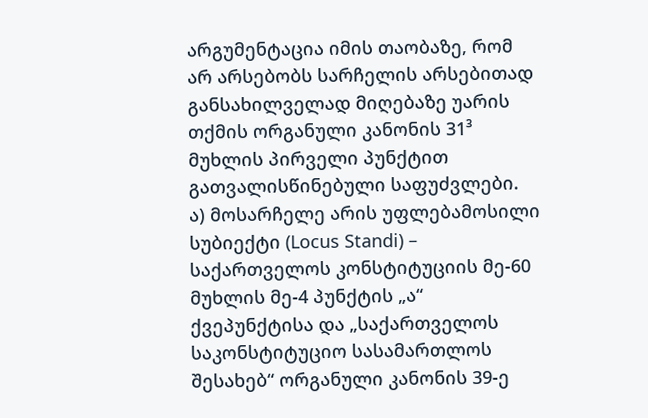არგუმენტაცია იმის თაობაზე, რომ არ არსებობს სარჩელის არსებითად განსახილველად მიღებაზე უარის თქმის ორგანული კანონის 31³ მუხლის პირველი პუნქტით გათვალისწინებული საფუძვლები.
ა) მოსარჩელე არის უფლებამოსილი სუბიექტი (Locus Standi) – საქართველოს კონსტიტუციის მე-60 მუხლის მე-4 პუნქტის „ა“ ქვეპუნქტისა და „საქართველოს საკონსტიტუციო სასამართლოს შესახებ“ ორგანული კანონის 39-ე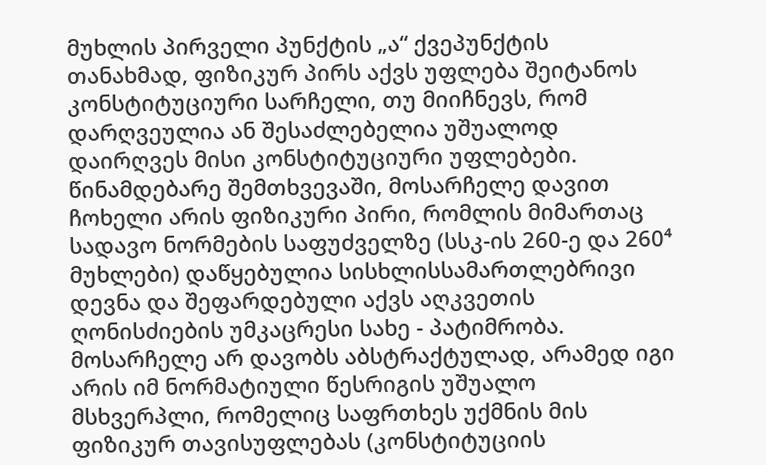მუხლის პირველი პუნქტის „ა“ ქვეპუნქტის თანახმად, ფიზიკურ პირს აქვს უფლება შეიტანოს კონსტიტუციური სარჩელი, თუ მიიჩნევს, რომ დარღვეულია ან შესაძლებელია უშუალოდ დაირღვეს მისი კონსტიტუციური უფლებები. წინამდებარე შემთხვევაში, მოსარჩელე დავით ჩოხელი არის ფიზიკური პირი, რომლის მიმართაც სადავო ნორმების საფუძველზე (სსკ-ის 260-ე და 260⁴ მუხლები) დაწყებულია სისხლისსამართლებრივი დევნა და შეფარდებული აქვს აღკვეთის ღონისძიების უმკაცრესი სახე - პატიმრობა. მოსარჩელე არ დავობს აბსტრაქტულად, არამედ იგი არის იმ ნორმატიული წესრიგის უშუალო მსხვერპლი, რომელიც საფრთხეს უქმნის მის ფიზიკურ თავისუფლებას (კონსტიტუციის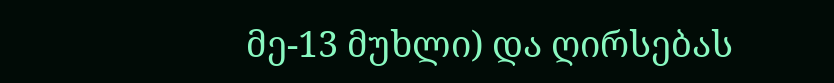მე-13 მუხლი) და ღირსებას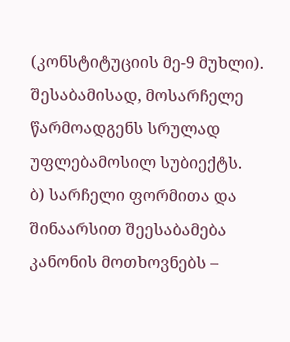(კონსტიტუციის მე-9 მუხლი). შესაბამისად, მოსარჩელე წარმოადგენს სრულად უფლებამოსილ სუბიექტს.
ბ) სარჩელი ფორმითა და შინაარსით შეესაბამება კანონის მოთხოვნებს –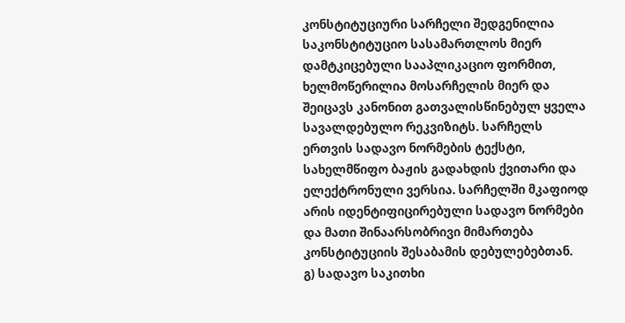კონსტიტუციური სარჩელი შედგენილია საკონსტიტუციო სასამართლოს მიერ დამტკიცებული სააპლიკაციო ფორმით, ხელმოწერილია მოსარჩელის მიერ და შეიცავს კანონით გათვალისწინებულ ყველა სავალდებულო რეკვიზიტს. სარჩელს ერთვის სადავო ნორმების ტექსტი, სახელმწიფო ბაჟის გადახდის ქვითარი და ელექტრონული ვერსია. სარჩელში მკაფიოდ არის იდენტიფიცირებული სადავო ნორმები და მათი შინაარსობრივი მიმართება კონსტიტუციის შესაბამის დებულებებთან.
გ) სადავო საკითხი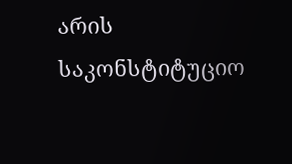არის საკონსტიტუციო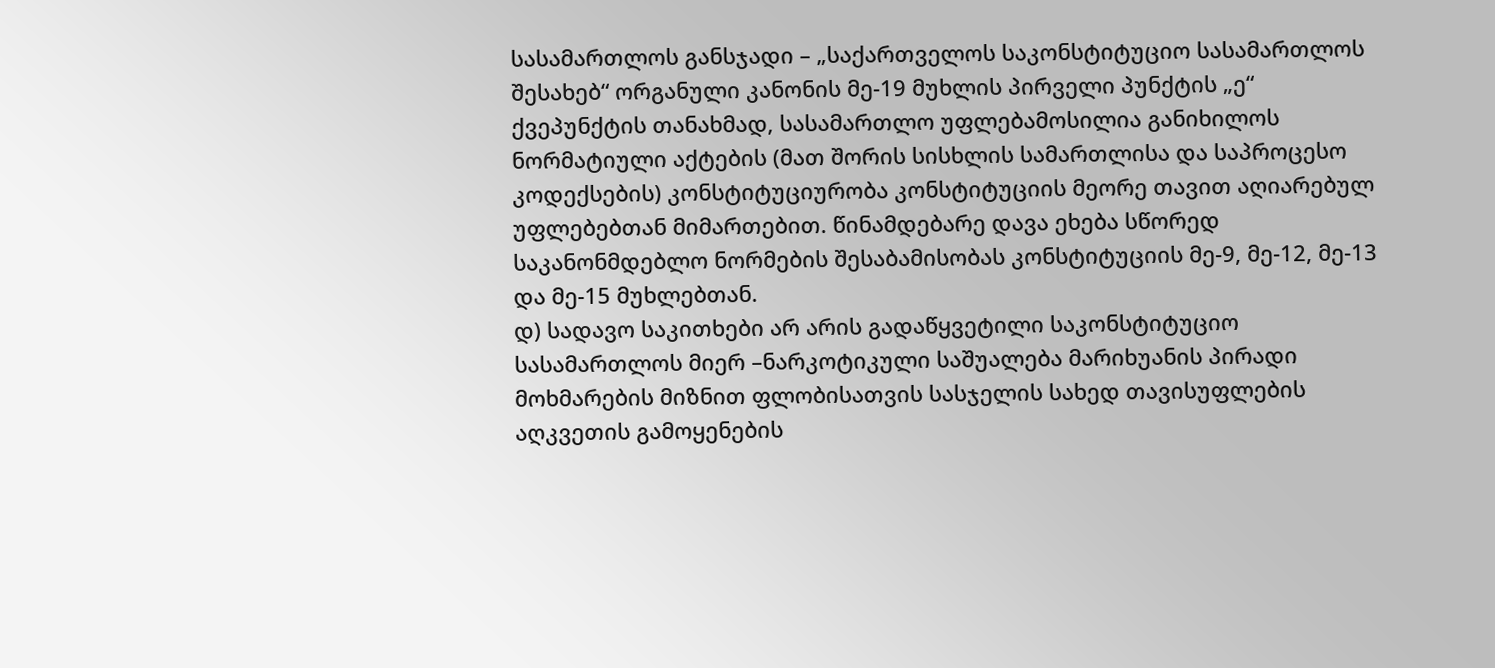სასამართლოს განსჯადი – „საქართველოს საკონსტიტუციო სასამართლოს შესახებ“ ორგანული კანონის მე-19 მუხლის პირველი პუნქტის „ე“ ქვეპუნქტის თანახმად, სასამართლო უფლებამოსილია განიხილოს ნორმატიული აქტების (მათ შორის სისხლის სამართლისა და საპროცესო კოდექსების) კონსტიტუციურობა კონსტიტუციის მეორე თავით აღიარებულ უფლებებთან მიმართებით. წინამდებარე დავა ეხება სწორედ საკანონმდებლო ნორმების შესაბამისობას კონსტიტუციის მე-9, მე-12, მე-13 და მე-15 მუხლებთან.
დ) სადავო საკითხები არ არის გადაწყვეტილი საკონსტიტუციო სასამართლოს მიერ –ნარკოტიკული საშუალება მარიხუანის პირადი მოხმარების მიზნით ფლობისათვის სასჯელის სახედ თავისუფლების აღკვეთის გამოყენების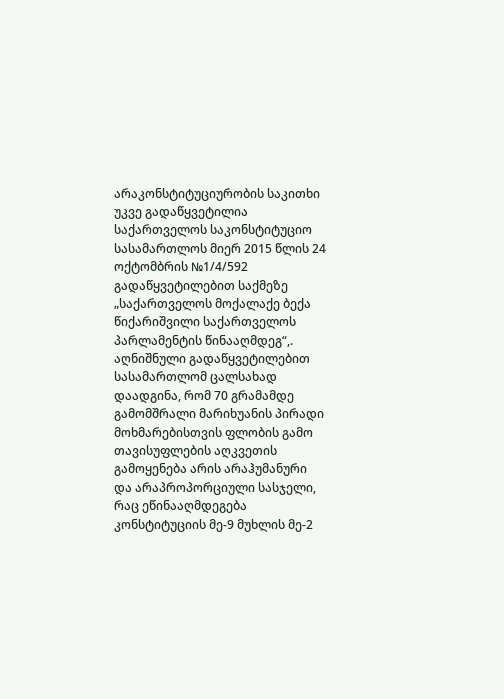არაკონსტიტუციურობის საკითხი უკვე გადაწყვეტილია საქართველოს საკონსტიტუციო სასამართლოს მიერ 2015 წლის 24 ოქტომბრის №1/4/592 გადაწყვეტილებით საქმეზე „საქართველოს მოქალაქე ბექა წიქარიშვილი საქართველოს პარლამენტის წინააღმდეგ“,. აღნიშნული გადაწყვეტილებით სასამართლომ ცალსახად დაადგინა, რომ 70 გრამამდე გამომშრალი მარიხუანის პირადი მოხმარებისთვის ფლობის გამო თავისუფლების აღკვეთის გამოყენება არის არაჰუმანური და არაპროპორციული სასჯელი, რაც ეწინააღმდეგება კონსტიტუციის მე-9 მუხლის მე-2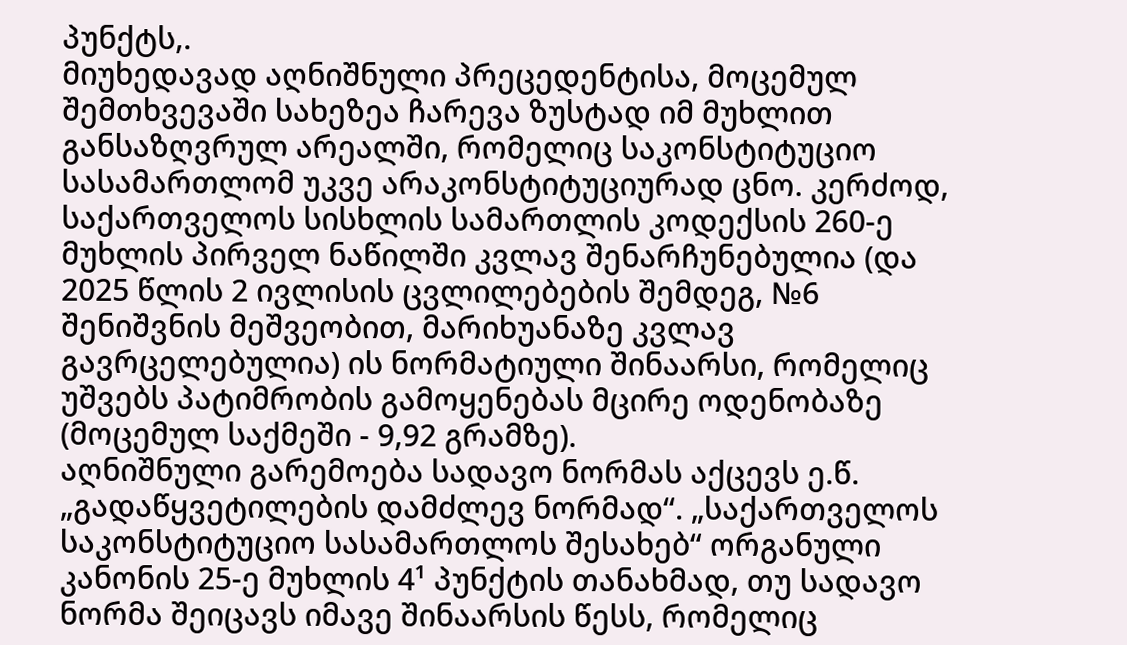პუნქტს,.
მიუხედავად აღნიშნული პრეცედენტისა, მოცემულ შემთხვევაში სახეზეა ჩარევა ზუსტად იმ მუხლით განსაზღვრულ არეალში, რომელიც საკონსტიტუციო სასამართლომ უკვე არაკონსტიტუციურად ცნო. კერძოდ, საქართველოს სისხლის სამართლის კოდექსის 260-ე მუხლის პირველ ნაწილში კვლავ შენარჩუნებულია (და 2025 წლის 2 ივლისის ცვლილებების შემდეგ, №6 შენიშვნის მეშვეობით, მარიხუანაზე კვლავ გავრცელებულია) ის ნორმატიული შინაარსი, რომელიც უშვებს პატიმრობის გამოყენებას მცირე ოდენობაზე (მოცემულ საქმეში - 9,92 გრამზე).
აღნიშნული გარემოება სადავო ნორმას აქცევს ე.წ. „გადაწყვეტილების დამძლევ ნორმად“. „საქართველოს საკონსტიტუციო სასამართლოს შესახებ“ ორგანული კანონის 25-ე მუხლის 4¹ პუნქტის თანახმად, თუ სადავო ნორმა შეიცავს იმავე შინაარსის წესს, რომელიც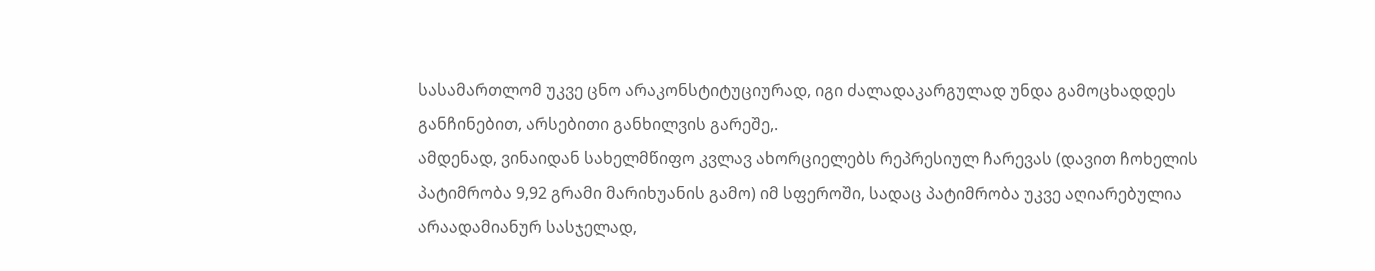სასამართლომ უკვე ცნო არაკონსტიტუციურად, იგი ძალადაკარგულად უნდა გამოცხადდეს განჩინებით, არსებითი განხილვის გარეშე,.
ამდენად, ვინაიდან სახელმწიფო კვლავ ახორციელებს რეპრესიულ ჩარევას (დავით ჩოხელის პატიმრობა 9,92 გრამი მარიხუანის გამო) იმ სფეროში, სადაც პატიმრობა უკვე აღიარებულია არაადამიანურ სასჯელად,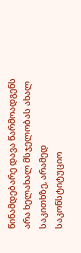წინამდებარე დავა წარმოადგენს არა ხელახალ მსჯელობას ახალ საკითხზე, არამედ საკონსტიტუციო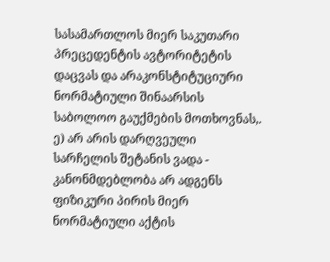სასამართლოს მიერ საკუთარი პრეცედენტის ავტორიტეტის დაცვას და არაკონსტიტუციური ნორმატიული შინაარსის საბოლოო გაუქმების მოთხოვნას,.
ე) არ არის დარღვეული სარჩელის შეტანის ვადა - კანონმდებლობა არ ადგენს ფიზიკური პირის მიერ ნორმატიული აქტის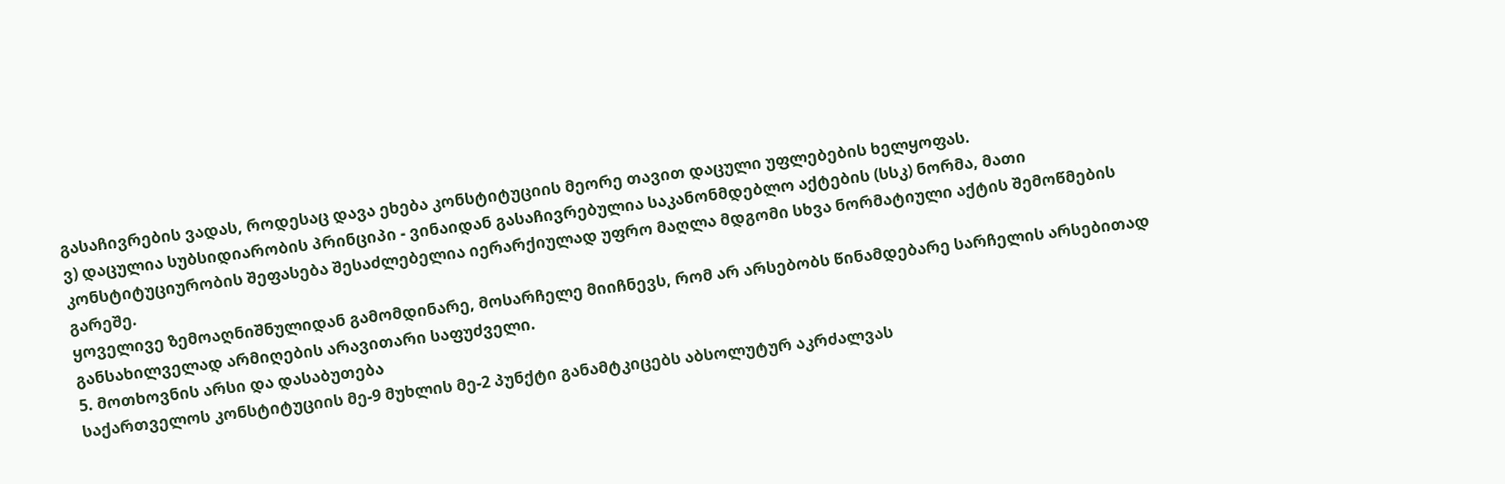გასაჩივრების ვადას, როდესაც დავა ეხება კონსტიტუციის მეორე თავით დაცული უფლებების ხელყოფას.
ვ) დაცულია სუბსიდიარობის პრინციპი - ვინაიდან გასაჩივრებულია საკანონმდებლო აქტების (სსკ) ნორმა, მათი კონსტიტუციურობის შეფასება შესაძლებელია იერარქიულად უფრო მაღლა მდგომი სხვა ნორმატიული აქტის შემოწმების გარეშე.
ყოველივე ზემოაღნიშნულიდან გამომდინარე, მოსარჩელე მიიჩნევს, რომ არ არსებობს წინამდებარე სარჩელის არსებითად განსახილველად არმიღების არავითარი საფუძველი.
5. მოთხოვნის არსი და დასაბუთება
საქართველოს კონსტიტუციის მე-9 მუხლის მე-2 პუნქტი განამტკიცებს აბსოლუტურ აკრძალვას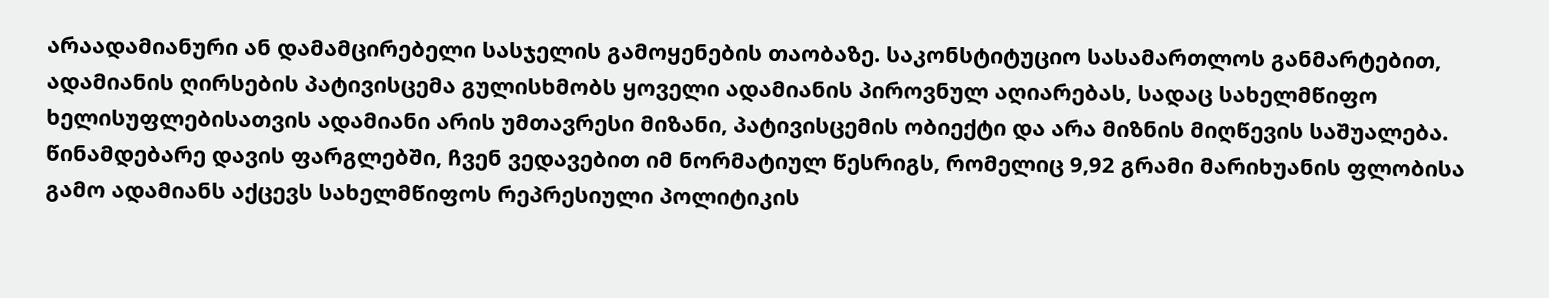არაადამიანური ან დამამცირებელი სასჯელის გამოყენების თაობაზე. საკონსტიტუციო სასამართლოს განმარტებით, ადამიანის ღირსების პატივისცემა გულისხმობს ყოველი ადამიანის პიროვნულ აღიარებას, სადაც სახელმწიფო ხელისუფლებისათვის ადამიანი არის უმთავრესი მიზანი, პატივისცემის ობიექტი და არა მიზნის მიღწევის საშუალება. წინამდებარე დავის ფარგლებში, ჩვენ ვედავებით იმ ნორმატიულ წესრიგს, რომელიც 9,92 გრამი მარიხუანის ფლობისა გამო ადამიანს აქცევს სახელმწიფოს რეპრესიული პოლიტიკის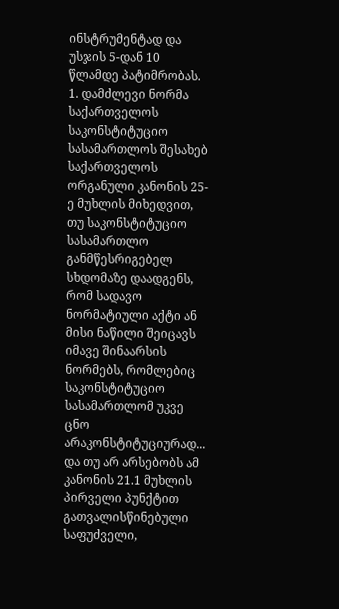ინსტრუმენტად და უსჯის 5-დან 10 წლამდე პატიმრობას.
1. დამძლევი ნორმა
საქართველოს საკონსტიტუციო სასამართლოს შესახებ საქართველოს ორგანული კანონის 25-ე მუხლის მიხედვით, თუ საკონსტიტუციო სასამართლო განმწესრიგებელ სხდომაზე დაადგენს, რომ სადავო ნორმატიული აქტი ან მისი ნაწილი შეიცავს იმავე შინაარსის ნორმებს, რომლებიც საკონსტიტუციო სასამართლომ უკვე ცნო არაკონსტიტუციურად... და თუ არ არსებობს ამ კანონის 21.1 მუხლის პირველი პუნქტით გათვალისწინებული საფუძველი,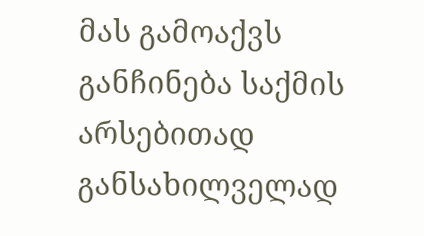მას გამოაქვს განჩინება საქმის არსებითად განსახილველად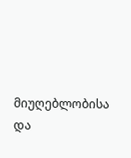მიუღებლობისა და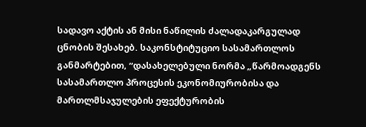სადავო აქტის ან მისი ნაწილის ძალადაკარგულად ცნობის შესახებ. საკონსტიტუციო სასამართლოს განმარტებით, “დასახელებული ნორმა „წარმოადგენს სასამართლო პროცესის ეკონომიურობისა და მართლმსაჯულების ეფექტურობის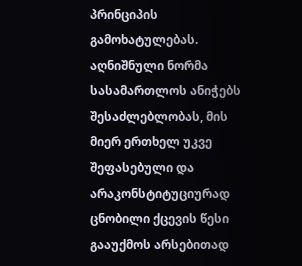პრინციპის გამოხატულებას. აღნიშნული ნორმა სასამართლოს ანიჭებს შესაძლებლობას, მის მიერ ერთხელ უკვე შეფასებული და არაკონსტიტუციურად ცნობილი ქცევის წესი გააუქმოს არსებითად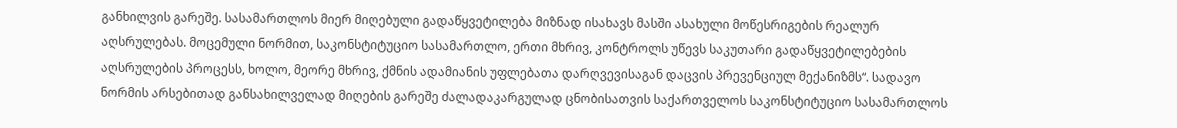განხილვის გარეშე. სასამართლოს მიერ მიღებული გადაწყვეტილება მიზნად ისახავს მასში ასახული მოწესრიგების რეალურ აღსრულებას. მოცემული ნორმით, საკონსტიტუციო სასამართლო, ერთი მხრივ, კონტროლს უწევს საკუთარი გადაწყვეტილებების აღსრულების პროცესს, ხოლო, მეორე მხრივ, ქმნის ადამიანის უფლებათა დარღვევისაგან დაცვის პრევენციულ მექანიზმს“. სადავო ნორმის არსებითად განსახილველად მიღების გარეშე ძალადაკარგულად ცნობისათვის საქართველოს საკონსტიტუციო სასამართლოს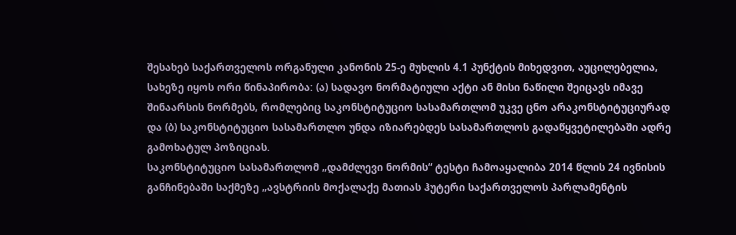შესახებ საქართველოს ორგანული კანონის 25-ე მუხლის 4.1 პუნქტის მიხედვით, აუცილებელია, სახეზე იყოს ორი წინაპირობა: (ა) სადავო ნორმატიული აქტი ან მისი ნაწილი შეიცავს იმავე შინაარსის ნორმებს, რომლებიც საკონსტიტუციო სასამართლომ უკვე ცნო არაკონსტიტუციურად და (ბ) საკონსტიტუციო სასამართლო უნდა იზიარებდეს სასამართლოს გადაწყვეტილებაში ადრე გამოხატულ პოზიციას.
საკონსტიტუციო სასამართლომ „დამძლევი ნორმის“ ტესტი ჩამოაყალიბა 2014 წლის 24 ივნისის განჩინებაში საქმეზე „ავსტრიის მოქალაქე მათიას ჰუტერი საქართველოს პარლამენტის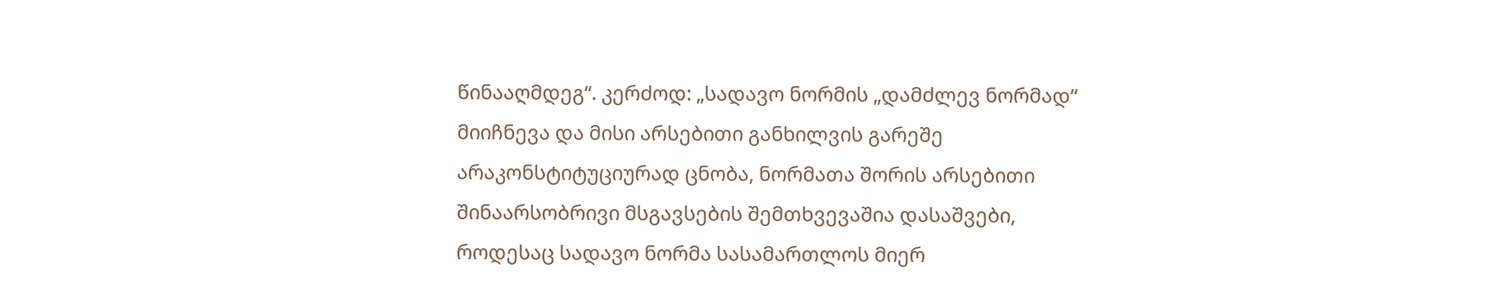წინააღმდეგ“. კერძოდ: „სადავო ნორმის „დამძლევ ნორმად“ მიიჩნევა და მისი არსებითი განხილვის გარეშე არაკონსტიტუციურად ცნობა, ნორმათა შორის არსებითი შინაარსობრივი მსგავსების შემთხვევაშია დასაშვები, როდესაც სადავო ნორმა სასამართლოს მიერ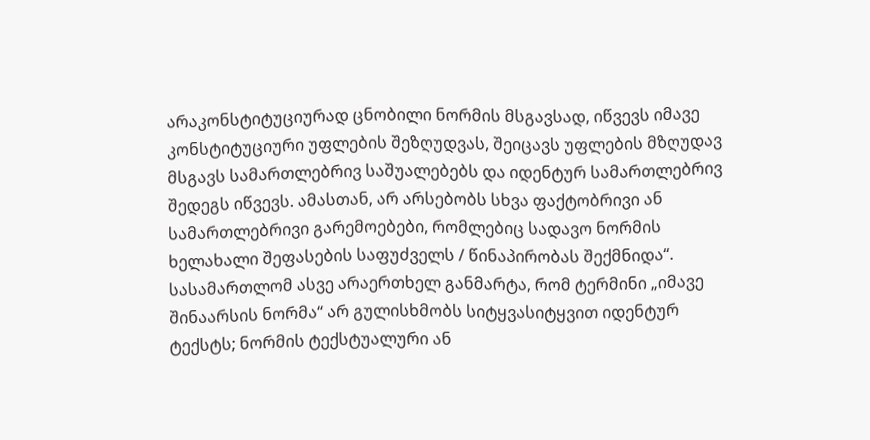არაკონსტიტუციურად ცნობილი ნორმის მსგავსად, იწვევს იმავე კონსტიტუციური უფლების შეზღუდვას, შეიცავს უფლების მზღუდავ მსგავს სამართლებრივ საშუალებებს და იდენტურ სამართლებრივ შედეგს იწვევს. ამასთან, არ არსებობს სხვა ფაქტობრივი ან სამართლებრივი გარემოებები, რომლებიც სადავო ნორმის ხელახალი შეფასების საფუძველს / წინაპირობას შექმნიდა“.
სასამართლომ ასვე არაერთხელ განმარტა, რომ ტერმინი „იმავე შინაარსის ნორმა“ არ გულისხმობს სიტყვასიტყვით იდენტურ ტექსტს; ნორმის ტექსტუალური ან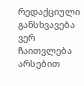რედაქციული განსხვავება ვერ ჩაითვლება არსებით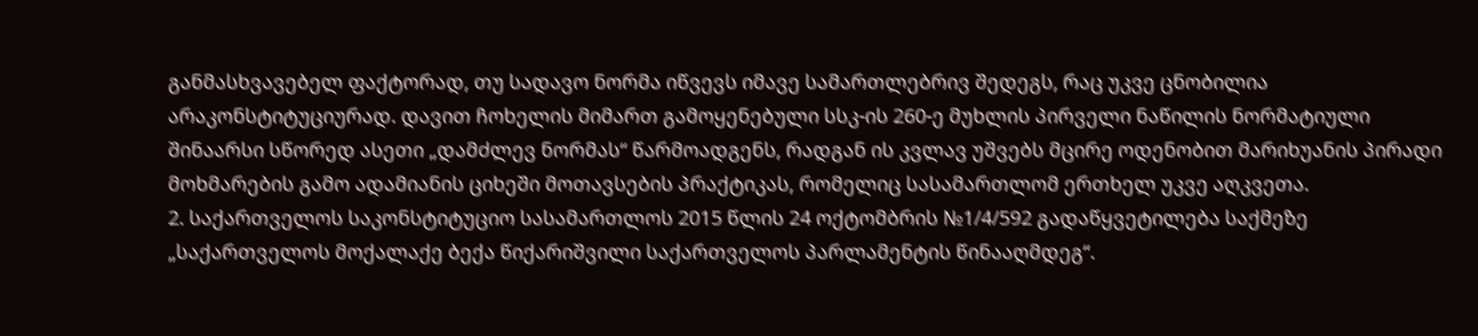განმასხვავებელ ფაქტორად, თუ სადავო ნორმა იწვევს იმავე სამართლებრივ შედეგს, რაც უკვე ცნობილია არაკონსტიტუციურად. დავით ჩოხელის მიმართ გამოყენებული სსკ-ის 260-ე მუხლის პირველი ნაწილის ნორმატიული შინაარსი სწორედ ასეთი „დამძლევ ნორმას“ წარმოადგენს, რადგან ის კვლავ უშვებს მცირე ოდენობით მარიხუანის პირადი მოხმარების გამო ადამიანის ციხეში მოთავსების პრაქტიკას, რომელიც სასამართლომ ერთხელ უკვე აღკვეთა.
2. საქართველოს საკონსტიტუციო სასამართლოს 2015 წლის 24 ოქტომბრის №1/4/592 გადაწყვეტილება საქმეზე „საქართველოს მოქალაქე ბექა წიქარიშვილი საქართველოს პარლამენტის წინააღმდეგ“.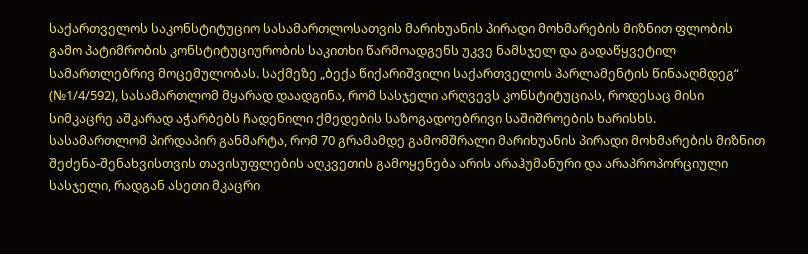საქართველოს საკონსტიტუციო სასამართლოსათვის მარიხუანის პირადი მოხმარების მიზნით ფლობის გამო პატიმრობის კონსტიტუციურობის საკითხი წარმოადგენს უკვე ნამსჯელ და გადაწყვეტილ სამართლებრივ მოცემულობას. საქმეზე „ბექა წიქარიშვილი საქართველოს პარლამენტის წინააღმდეგ“ (№1/4/592), სასამართლომ მყარად დაადგინა, რომ სასჯელი არღვევს კონსტიტუციას, როდესაც მისი სიმკაცრე აშკარად აჭარბებს ჩადენილი ქმედების საზოგადოებრივი საშიშროების ხარისხს.
სასამართლომ პირდაპირ განმარტა, რომ 70 გრამამდე გამომშრალი მარიხუანის პირადი მოხმარების მიზნით შეძენა-შენახვისთვის თავისუფლების აღკვეთის გამოყენება არის არაჰუმანური და არაპროპორციული სასჯელი, რადგან ასეთი მკაცრი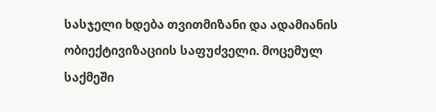სასჯელი ხდება თვითმიზანი და ადამიანის ობიექტივიზაციის საფუძველი. მოცემულ საქმეში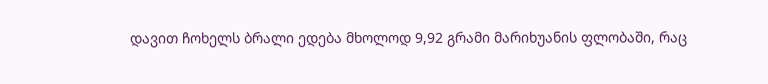დავით ჩოხელს ბრალი ედება მხოლოდ 9,92 გრამი მარიხუანის ფლობაში, რაც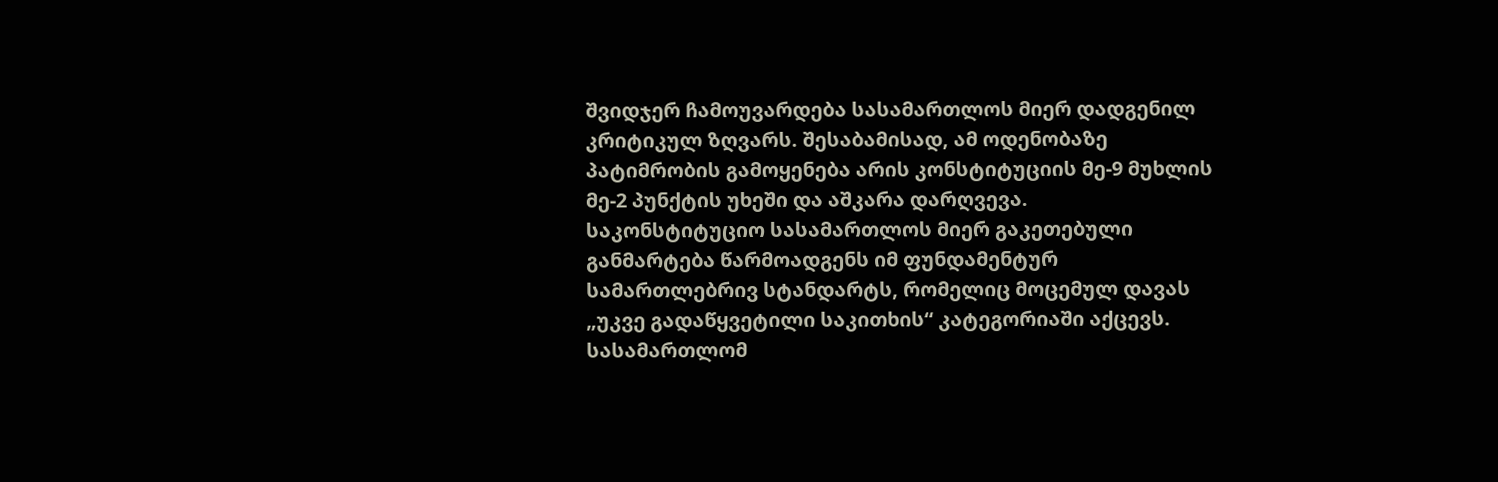შვიდჯერ ჩამოუვარდება სასამართლოს მიერ დადგენილ კრიტიკულ ზღვარს. შესაბამისად, ამ ოდენობაზე პატიმრობის გამოყენება არის კონსტიტუციის მე-9 მუხლის მე-2 პუნქტის უხეში და აშკარა დარღვევა.
საკონსტიტუციო სასამართლოს მიერ გაკეთებული განმარტება წარმოადგენს იმ ფუნდამენტურ სამართლებრივ სტანდარტს, რომელიც მოცემულ დავას „უკვე გადაწყვეტილი საკითხის“ კატეგორიაში აქცევს. სასამართლომ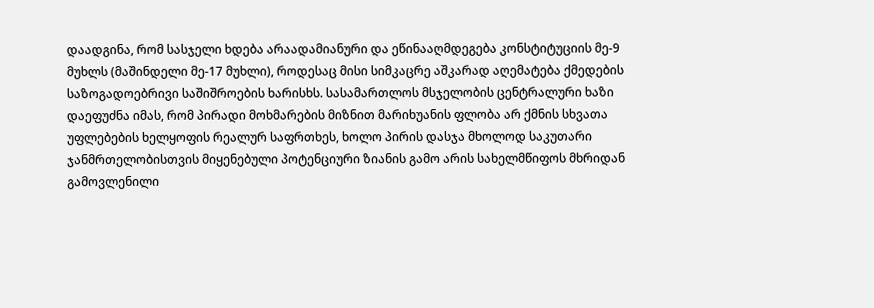დაადგინა, რომ სასჯელი ხდება არაადამიანური და ეწინააღმდეგება კონსტიტუციის მე-9 მუხლს (მაშინდელი მე-17 მუხლი), როდესაც მისი სიმკაცრე აშკარად აღემატება ქმედების საზოგადოებრივი საშიშროების ხარისხს. სასამართლოს მსჯელობის ცენტრალური ხაზი დაეფუძნა იმას, რომ პირადი მოხმარების მიზნით მარიხუანის ფლობა არ ქმნის სხვათა უფლებების ხელყოფის რეალურ საფრთხეს, ხოლო პირის დასჯა მხოლოდ საკუთარი ჯანმრთელობისთვის მიყენებული პოტენციური ზიანის გამო არის სახელმწიფოს მხრიდან გამოვლენილი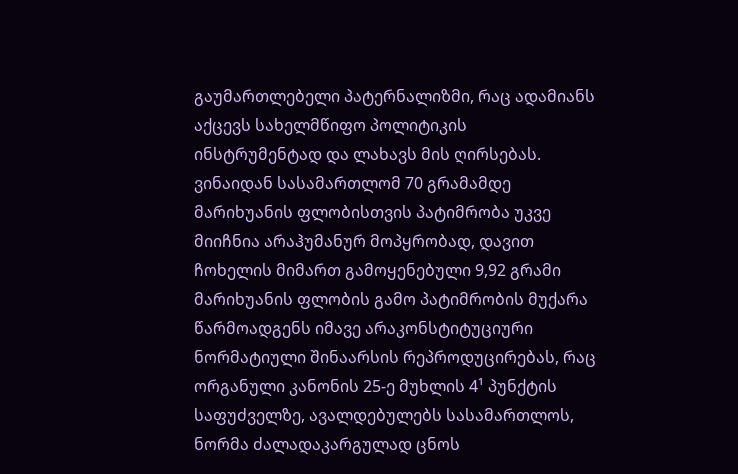გაუმართლებელი პატერნალიზმი, რაც ადამიანს აქცევს სახელმწიფო პოლიტიკის ინსტრუმენტად და ლახავს მის ღირსებას. ვინაიდან სასამართლომ 70 გრამამდე მარიხუანის ფლობისთვის პატიმრობა უკვე მიიჩნია არაჰუმანურ მოპყრობად, დავით ჩოხელის მიმართ გამოყენებული 9,92 გრამი მარიხუანის ფლობის გამო პატიმრობის მუქარა წარმოადგენს იმავე არაკონსტიტუციური ნორმატიული შინაარსის რეპროდუცირებას, რაც ორგანული კანონის 25-ე მუხლის 4¹ პუნქტის საფუძველზე, ავალდებულებს სასამართლოს, ნორმა ძალადაკარგულად ცნოს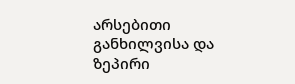არსებითი განხილვისა და ზეპირი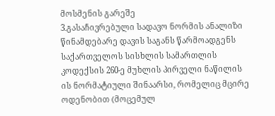მოსმენის გარეშე
3.გასაჩივრებული სადავო ნორმის ანალიზი
წინამდებარე დავის საგანს წარმოადგენს საქართველოს სისხლის სამართლის კოდექსის 260-ე მუხლის პირველი ნაწილის ის ნორმატიული შინაარსი, რომელიც მცირე ოდენობით (მოცემულ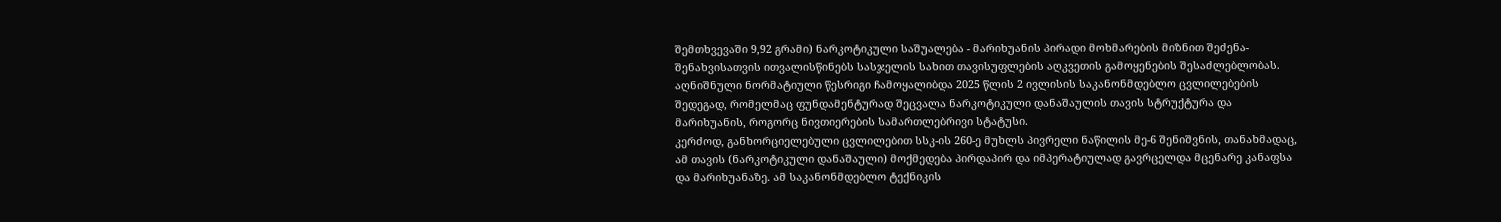შემთხვევაში 9,92 გრამი) ნარკოტიკული საშუალება - მარიხუანის პირადი მოხმარების მიზნით შეძენა-შენახვისათვის ითვალისწინებს სასჯელის სახით თავისუფლების აღკვეთის გამოყენების შესაძლებლობას. აღნიშნული ნორმატიული წესრიგი ჩამოყალიბდა 2025 წლის 2 ივლისის საკანონმდებლო ცვლილებების შედეგად, რომელმაც ფუნდამენტურად შეცვალა ნარკოტიკული დანაშაულის თავის სტრუქტურა და მარიხუანის, როგორც ნივთიერების სამართლებრივი სტატუსი.
კერძოდ, განხორციელებული ცვლილებით სსკ-ის 260-ე მუხლს პივრელი ნაწილის მე-6 შენიშვნის, თანახმადაც, ამ თავის (ნარკოტიკული დანაშაული) მოქმედება პირდაპირ და იმპერატიულად გავრცელდა მცენარე კანაფსა და მარიხუანაზე. ამ საკანონმდებლო ტექნიკის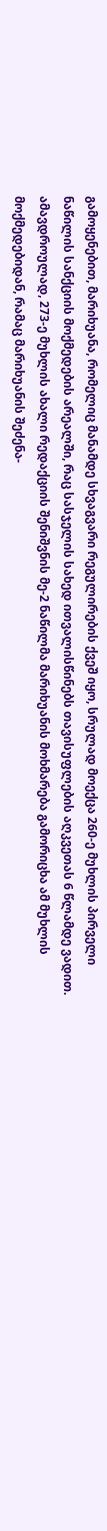გამოყენებით, მარიხუანა, რომელიც მანამდე სხვაგვარი რეგულირების ქვეშ იყო, სრულად მოექცა 260-ე მუხლის პირველი ნაწილის სანქციის მოქმედების არეალში, რაც სასჯელის სახედ ითვალისწინებს თავისუფლების აღკვეთას 6 წლამდე ვადით. ამავდროულად, 273-ე მუხლის ახალი რედაქციის შენიშვნის მე-2 ნაწილმა მარიხუანის მოხმარება გამორიცხა ამ მუხლის მოქმედებიდან, რამაც მარიხუანის შეძენა-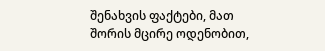შენახვის ფაქტები, მათ შორის მცირე ოდენობით,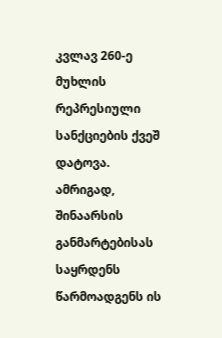კვლავ 260-ე მუხლის რეპრესიული სანქციების ქვეშ დატოვა.
ამრიგად, შინაარსის განმარტებისას საყრდენს წარმოადგენს ის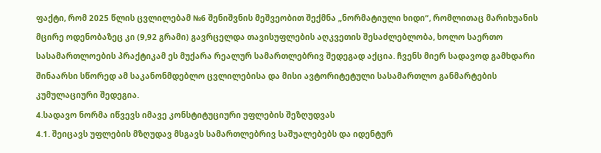ფაქტი, რომ 2025 წლის ცვლილებამ №6 შენიშვნის მეშვეობით შექმნა „ნორმატიული ხიდი“, რომლითაც მარიხუანის მცირე ოდენობაზეც კი (9,92 გრამი) გავრცელდა თავისუფლების აღკვეთის შესაძლებლობა, ხოლო საერთო სასამართლოების პრაქტიკამ ეს მუქარა რეალურ სამართლებრივ შედეგად აქცია. ჩვენს მიერ სადავოდ გამხდარი შინაარსი სწორედ ამ საკანონმდებლო ცვლილებისა და მისი ავტორიტეტული სასამართლო განმარტების კუმულაციური შედეგია.
4.სადავო ნორმა იწვევს იმავე კონსტიტუციური უფლების შეზღუდვას
4.1. შეიცავს უფლების მზღუდავ მსგავს სამართლებრივ საშუალებებს და იდენტურ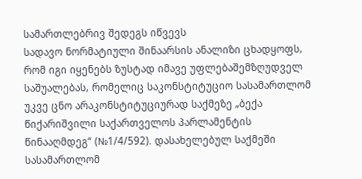სამართლებრივ შედეგს იწვევს
სადავო ნორმატიული შინაარსის ანალიზი ცხადყოფს, რომ იგი იყენებს ზუსტად იმავე უფლებაშემზღუდველ საშუალებას, რომელიც საკონსტიტუციო სასამართლომ უკვე ცნო არაკონსტიტუციურად საქმეზე „ბექა წიქარიშვილი საქართველოს პარლამენტის წინააღმდეგ“ (№1/4/592). დასახელებულ საქმეში სასამართლომ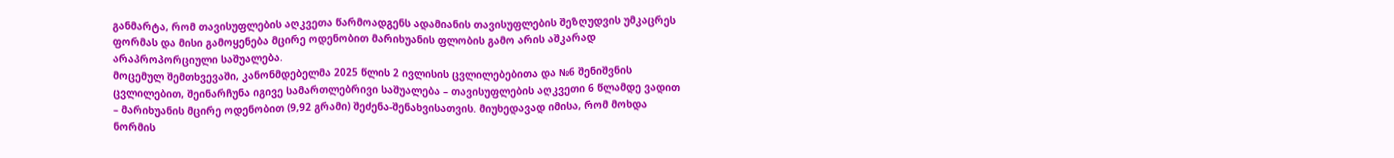განმარტა, რომ თავისუფლების აღკვეთა წარმოადგენს ადამიანის თავისუფლების შეზღუდვის უმკაცრეს ფორმას და მისი გამოყენება მცირე ოდენობით მარიხუანის ფლობის გამო არის აშკარად არაპროპორციული საშუალება.
მოცემულ შემთხვევაში, კანონმდებელმა 2025 წლის 2 ივლისის ცვლილებებითა და №6 შენიშვნის ცვლილებით, შეინარჩუნა იგივე სამართლებრივი საშუალება – თავისუფლების აღკვეთი 6 წლამდე ვადით – მარიხუანის მცირე ოდენობით (9,92 გრამი) შეძენა-შენახვისათვის. მიუხედავად იმისა, რომ მოხდა ნორმის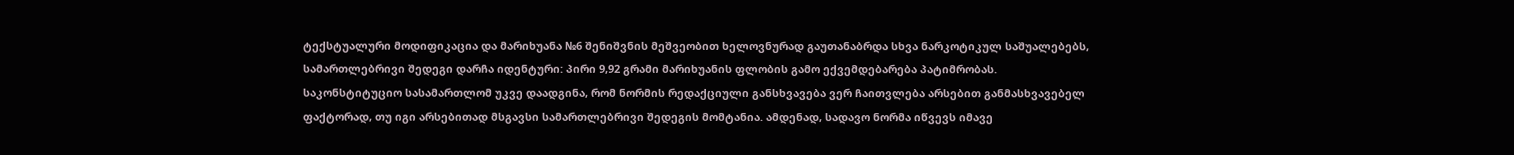ტექსტუალური მოდიფიკაცია და მარიხუანა №6 შენიშვნის მეშვეობით ხელოვნურად გაუთანაბრდა სხვა ნარკოტიკულ საშუალებებს, სამართლებრივი შედეგი დარჩა იდენტური: პირი 9,92 გრამი მარიხუანის ფლობის გამო ექვემდებარება პატიმრობას. საკონსტიტუციო სასამართლომ უკვე დაადგინა, რომ ნორმის რედაქციული განსხვავება ვერ ჩაითვლება არსებით განმასხვავებელ ფაქტორად, თუ იგი არსებითად მსგავსი სამართლებრივი შედეგის მომტანია. ამდენად, სადავო ნორმა იწვევს იმავე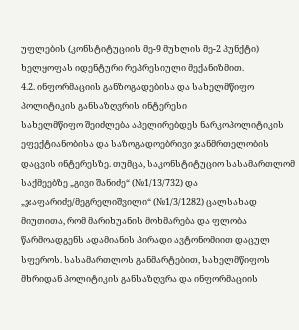უფლების (კონსტიტუციის მე-9 მუხლის მე-2 პუნქტი) ხელყოფას იდენტური რეპრესიული მექანიზმით.
4.2. ინფორმაციის განზოგადებისა და სახელმწიფო პოლიტიკის განსაზღვრის ინტერესი
სახელმწიფო შეიძლება აპელირებდეს ნარკოპოლიტიკის ეფექტიანობისა და საზოგადოებრივი ჯანმრთელობის დაცვის ინტერესზე. თუმცა, საკონსტიტუციო სასამართლომ საქმეებზე „გივი შანიძე“ (№1/13/732) და „ჯაფარიძე/მეგრელიშვილი“ (№1/3/1282) ცალსახად მიუთითა, რომ მარიხუანის მოხმარება და ფლობა წარმოადგენს ადამიანის პირადი ავტონომიით დაცულ სფეროს. სასამართლოს განმარტებით, სახელმწიფოს მხრიდან პოლიტიკის განსაზღვრა და ინფორმაციის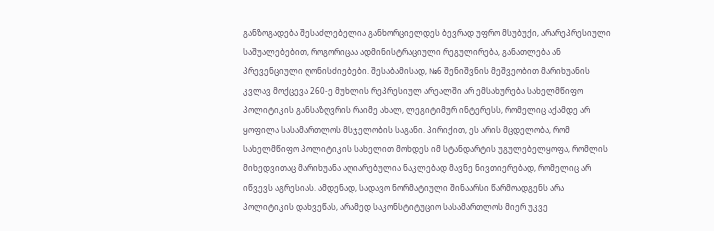განზოგადება შესაძლებელია განხორციელდეს ბევრად უფრო მსუბუქი, არარეპრესიული საშუალებებით, როგორიცაა ადმინისტრაციული რეგულირება, განათლება ან პრევენციული ღონისძიებები. შესაბამისად, №6 შენიშვნის მეშვეობით მარიხუანის კვლავ მოქცევა 260-ე მუხლის რეპრესიულ არეალში არ ემსახურება სახელმწიფო პოლიტიკის განსაზღვრის რაიმე ახალ, ლეგიტიმურ ინტერესს, რომელიც აქამდე არ ყოფილა სასამართლოს მსჯელობის საგანი. პირიქით, ეს არის მცდელობა, რომ სახელმწიფო პოლიტიკის სახელით მოხდეს იმ სტანდარტის უგულებელყოფა, რომლის მიხედვითაც მარიხუანა აღიარებულია ნაკლებად მავნე ნივთიერებად, რომელიც არ იწვევს აგრესიას. ამდენად, სადავო ნორმატიული შინაარსი წარმოადგენს არა პოლიტიკის დახვეწას, არამედ საკონსტიტუციო სასამართლოს მიერ უკვე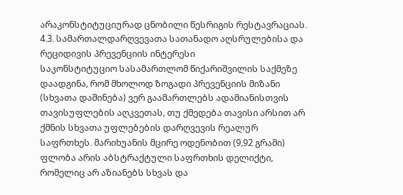არაკონსტიტუციურად ცნობილი წესრიგის რესტავრაციას.
4.3. სამართალდარღვევათა სათანადო აღსრულებისა და რეციდივის პრევენციის ინტერესი
საკონსტიტუციო სასამართლომ წიქარიშვილის საქმეზე დაადგინა, რომ მხოლოდ ზოგადი პრევენციის მიზანი (სხვათა დაშინება) ვერ გაამართლებს ადამიანისთვის თავისუფლების აღკვეთას, თუ ქმედება თავისი არსით არ ქმნის სხვათა უფლებების დარღვევის რეალურ საფრთხეს. მარიხუანის მცირე ოდენობით (9,92 გრამი) ფლობა არის აბსტრაქტული საფრთხის დელიქტი, რომელიც არ აზიანებს სხვას და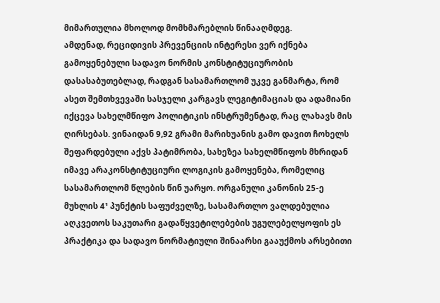მიმართულია მხოლოდ მომხმარებლის წინააღმდეგ.
ამდენად, რეციდივის პრევენციის ინტერესი ვერ იქნება გამოყენებული სადავო ნორმის კონსტიტუციურობის დასასაბუთებლად, რადგან სასამართლომ უკვე განმარტა, რომ ასეთ შემთხვევაში სასჯელი კარგავს ლეგიტიმაციას და ადამიანი იქცევა სახელმწიფო პოლიტიკის ინსტრუმენტად, რაც ლახავს მის ღირსებას. ვინაიდან 9,92 გრამი მარიხუანის გამო დავით ჩოხელს შეფარდებული აქვს პატიმრობა, სახეზეა სახელმწიფოს მხრიდან იმავე არაკონსტიტუციური ლოგიკის გამოყენება, რომელიც სასამართლომ წლების წინ უარყო. ორგანული კანონის 25-ე მუხლის 4¹ პუნქტის საფუძველზე, სასამართლო ვალდებულია აღკვეთოს საკუთარი გადაწყვეტილებების უგულებელყოფის ეს პრაქტიკა და სადავო ნორმატიული შინაარსი გააუქმოს არსებითი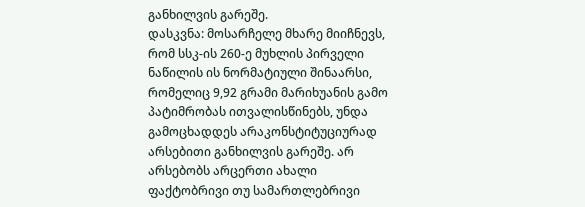განხილვის გარეშე.
დასკვნა: მოსარჩელე მხარე მიიჩნევს, რომ სსკ-ის 260-ე მუხლის პირველი ნაწილის ის ნორმატიული შინაარსი, რომელიც 9,92 გრამი მარიხუანის გამო პატიმრობას ითვალისწინებს, უნდა გამოცხადდეს არაკონსტიტუციურად არსებითი განხილვის გარეშე. არ არსებობს არცერთი ახალი ფაქტობრივი თუ სამართლებრივი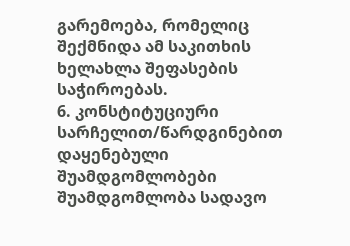გარემოება, რომელიც შექმნიდა ამ საკითხის ხელახლა შეფასების საჭიროებას.
6. კონსტიტუციური სარჩელით/წარდგინებით დაყენებული შუამდგომლობები
შუამდგომლობა სადავო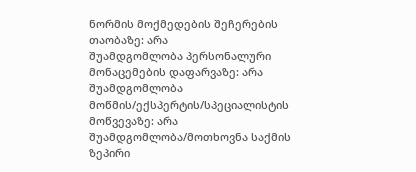ნორმის მოქმედების შეჩერების თაობაზე: არა
შუამდგომლობა პერსონალური მონაცემების დაფარვაზე: არა
შუამდგომლობა მოწმის/ექსპერტის/სპეციალისტის მოწვევაზე: არა
შუამდგომლობა/მოთხოვნა საქმის ზეპირი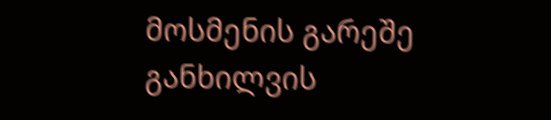მოსმენის გარეშე განხილვის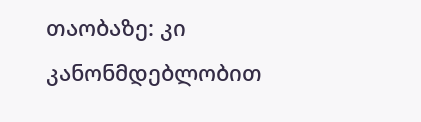თაობაზე: კი
კანონმდებლობით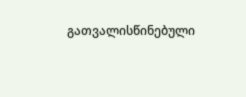გათვალისწინებული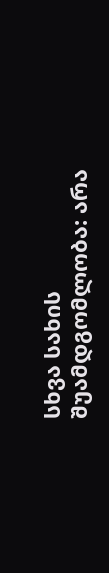სხვა სახის შუამდგომლობა: არა